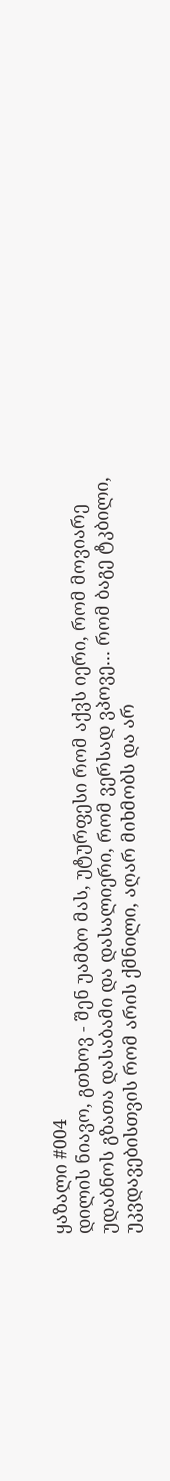ყაზალი #004
დილის ნიავო, გთხოვ - შენ უამბო მას, უტურფესი რომ აქვს იერი, რომ მოვიარე უდაბნოს გზათა დასაბამი და დასალიერი, რომ ვერსად ვპოვე... რომ ბაგე ტკბილი, უკვდავებისთვის რომ არის ქმნილი, აღარ მიხმობს და არ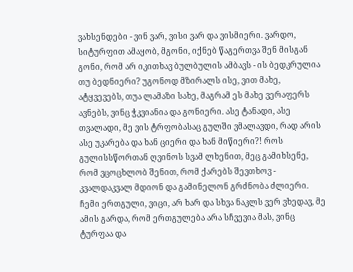ვახსენდები - ვინ ვარ, ვისი ვარ და ვისმიერი. ვარდო, სიტურფით ამაყობ, მგონი, იქნებ წაგერთვა შენ მისგან გონი, რომ არ იკითხავ ბულბულის ამბავს - ის ბედკრულია თუ ბედნიერი? უგონოდ მზირალს ისე, ვით მახე, ატყვევებს, თუა ლამაზი სახე, მაგრამ ეს მახე ვერაფერს ავნებს, ვინც ჭკვიანია და გონიერი. ასე ტანადი, ასე თვალადი, მე ვის ტრფობასაც გულში ვმალავდი, რად არის ასე უკარება და ხან ციერი და ხან მიწიერი?! როს გულისსწორთან ღვინოს სვამ ლხენით, მეც გამიხსენე, რომ ვცოცხლობ შენით, რომ ქარებს შევთხოვ - კვალდაკვალ მდიონ და გამინელონ გრძნობა ძლიერი. ჩემი ერთგული, ვიცი, არ ხარ და სხვა ნაკლს ვერ ვხედავ, მე ამის გარდა, რომ ერთგულება არა სჩვევია მას, ვინც ტურფაა და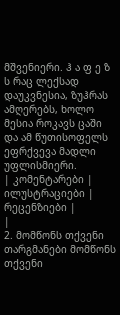მშვენიერი. ჰ ა ფ ე ზ ს რაც ლექსად დაუკვნესია, ზუჰრას ამღერებს, ხოლო მესია როკავს ცაში და ამ წუთისოფელს ეფრქვევა მადლი უფლისმიერი.
| კომენტარები |
ილუსტრაციები |
რეცენზიები |
|
2. მომწონს თქვენი თარგმანები მომწონს თქვენი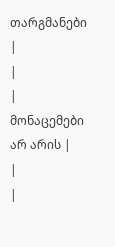თარგმანები
|
|
| მონაცემები არ არის |
|
|